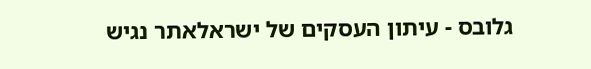גלובס - עיתון העסקים של ישראלאתר נגיש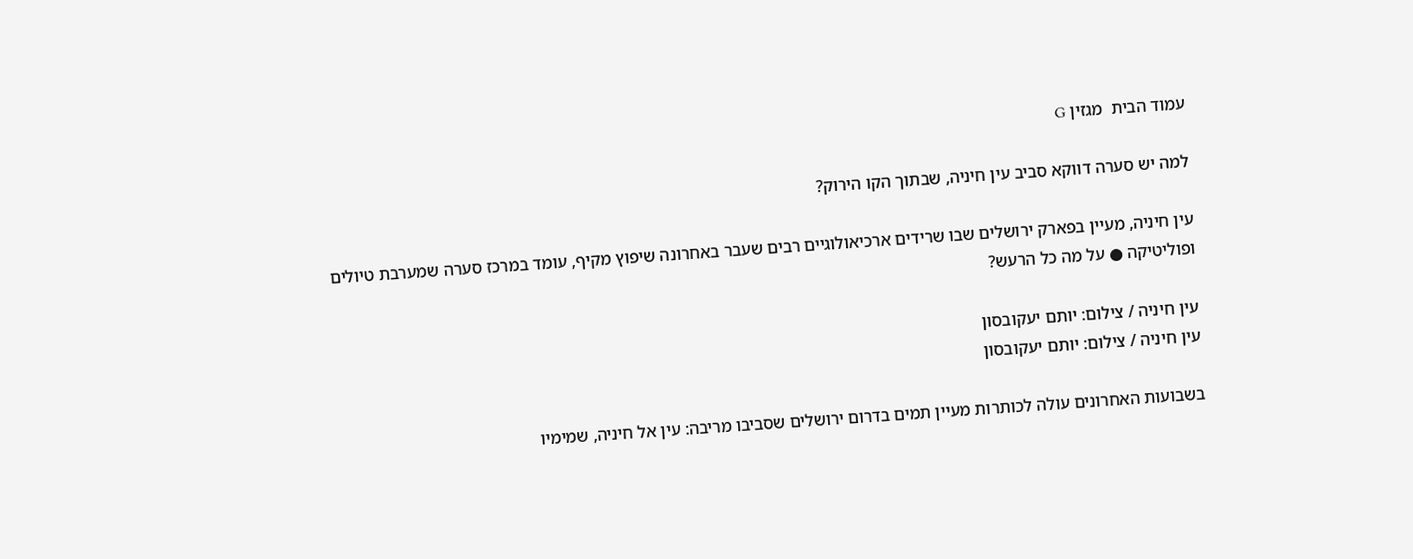עמוד הבית  מגזין G

למה יש סערה דווקא סביב עין חיניה, שבתוך הקו הירוק?

עין חיניה, מעיין בפארק ירושלים שבו שרידים ארכיאולוגיים רבים שעבר באחרונה שיפוץ מקיף, עומד במרכז סערה שמערבת טיולים ופוליטיקה ● על מה כל הרעש?

עין חיניה / צילום: יותם יעקובסון
עין חיניה / צילום: יותם יעקובסון

בשבועות האחרונים עולה לכותרות מעיין תמים בדרום ירושלים שסביבו מריבה: עין אל חיניה, שמימיו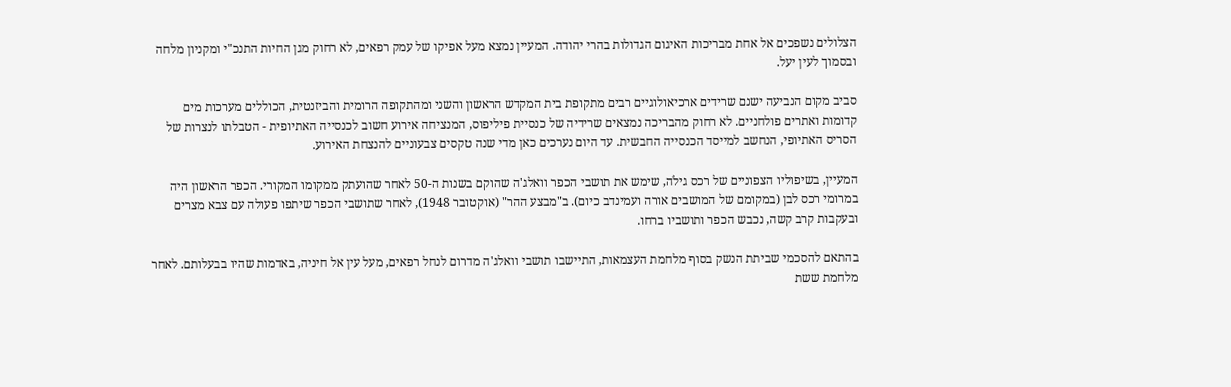הצלולים נשפכים אל אחת מבריכות האיגום הגדולות בהרי יהודה. המעיין נמצא מעל אפיקו של עמק רפאים, לא רחוק מגן החיות התנכ"י ומקניון מלחה ובסמוך לעין יעל.

סביב מקום הנביעה ישנם שרידים ארכיאולוגיים רבים מתקופת בית המקדש הראשון והשני ומהתקופה הרומית והביזנטית, הכוללים מערכות מים קדומות ואתרים פולחניים. לא רחוק מהבריכה נמצאים שרידיה של כנסיית פיליפוס, המנציחה אירוע חשוב לכנסייה האתיופית - הטבלתו לנצרות של הסריס האתיופי, הנחשב למייסד הכנסייה החבשית. עד היום נערכים כאן מדי שנה טקסים צבעוניים להנצחת האירוע.

המעיין, בשיפוליו הצפוניים של רכס גילֹה, שימש את תושבי הכפר וואלג'ה שהוקם בשנות ה-50 לאחר שהועתק ממקומו המקורי. הכפר הראשון היה במרומי רכס לבן (במקומם של המושבים אורה ועמינדב כיום). ב"מבצע ההר" (אוקטובר 1948), לאחר שתושבי הכפר שיתפו פעולה עם צבא מצרים ובעקבות קרב קשה, נכבש הכפר ותושביו ברחו.

בהתאם להסכמי שביתת הנשק בסוף מלחמת העצמאות, התיישבו תושבי וואלג'ה מדרום לנחל רפאים, מעל עין אל חיניה, באדמות שהיו בבעלותם. לאחר מלחמת ששת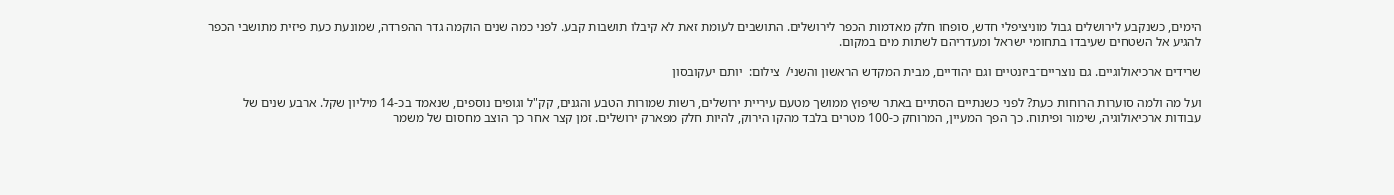הימים, כשנקבע לירושלים גבול מוניציפלי חדש, סופחו חלק מאדמות הכפר לירושלים. התושבים לעומת זאת לא קיבלו תושבות קבע. לפני כמה שנים הוקמה גדר ההפרדה, שמונעת כעת פיזית מתושבי הכפר להגיע אל השטחים שעיבדו בתחומי ישראל ומעדריהם לשתות מים במקום.

שרידים ארכיאולוגיים. גם נוצריים־ביזנטיים וגם יהודיים, מבית המקדש הראשון והשני/  צילום:  יותם יעקובסון

ועל מה ולמה סוערות הרוחות כעת? לפני כשנתיים הסתיים באתר שיפוץ ממושך מטעם עיריית ירושלים, רשות שמורות הטבע והגנים, קק"ל וגופים נוספים, שנאמד בכ-14 מיליון שקל. ארבע שנים של עבודות ארכיאולוגיה, שימור ופיתוח. כך הפך המעיין, המרוחק כ-100 מטרים בלבד מהקו הירוק, להיות חלק מפארק ירושלים. זמן קצר אחר כך הוצב מחסום של משמר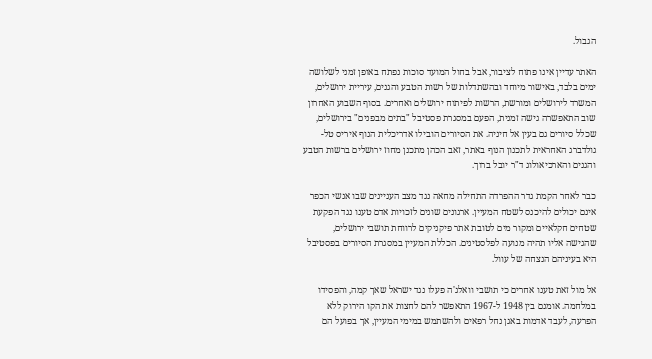הגבול.

האתר עדיין אינו פתוח לציבור, אבל בחול המועד סוכות נפתח באופן זמני לשלושה ימים בלבד, באישור מיוחד ובהשתדלות של רשות הטבע והגנים, עיריית ירושלים, המשרד לירושלים ומורשת, הרשות לפיתוח ירושלים ואחרים. בסוף השבוע האחרון שוב התאפשרה גישה זמנית, הפעם במסגרת פסטיבל "בתים מבפנים" בירושלים, שכלל סיורים גם בעין אל חיניה. את הסיורים הובילו אדריכלית הנוף איריס טל-גולדברג האחראית לתכנון הנוף באתר, זאב הכהן מתכנן מחוז ירושלים ברשות הטבע והגנים והארכיאולוג ד"ר יובל ברוך.

כבר לאחר הקמת גדר ההפרדה התחילה מחאה נגד מצב העניינים שבו אנשי הכפר אינם יכולים להיכנס לשטח המעיין. ארגונים שונים לזכויות אדם טענו נגד הפקעת שטחים חקלאיים ומקור מים לטובת אתר פיקניקים לרווחת תושבי ירושלים, שהגישה אליו תהיה מנועה לפלסטינים. הכללת המעיין במסגרת הסיורים בפסטיבל היא בעיניהם הנצחה של עוול.

אל מול זאת טענו אחרים כי תושבי וואלג'ה פעלו נגד ישראל שאך קמה, והפסידו במלחמה. אומנם בין 1948 ל-1967 התאפשר להם לחצות את הקו הירוק ללא הפרעה, לעבד אדמות באגן נחל רפאים ולהשתמש במימי המעיין, אך בפועל הם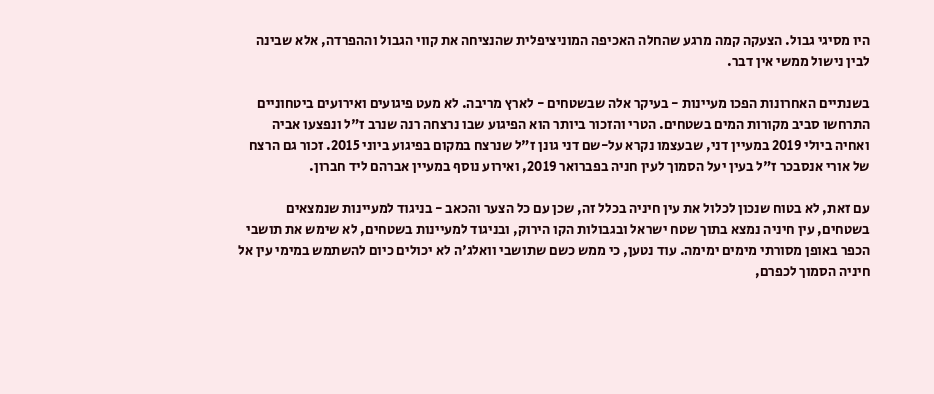היו מסיגי גבול. הצעקה קמה מרגע שהחלה האכיפה המוניציפלית שהנציחה את קווי הגבול וההפרדה, אלא שבינה לבין נישול ממשי אין דבר.

בשנתיים האחרונות הפכו מעיינות - בעיקר אלה שבשטחים - לארץ מריבה. לא מעט פיגועים ואירועים ביטחוניים התרחשו סביב מקורות המים בשטחים. הטרי והזכור ביותר הוא הפיגוע שבו נרצחה רנה שנרב ז"ל ונפצעו אביה ואחיה ביולי 2019 במעיין דני, שבעצמו נקרא על-שם דני גונן ז"ל שנרצח במקום בפיגוע ביוני 2015. זכור גם הרצח של אורי אנסבכר ז"ל בעין יעל הסמוך לעין חניה בפברואר 2019, ואירוע נוסף במעיין אברהם ליד חברון.

עם זאת, לא בטוח שנכון לכלול את עין חיניה בכלל זה, שכן עם כל הצער והכאב - בניגוד למעיינות שנמצאים בשטחים, עין חיניה נמצא בתוך שטח ישראל ובגבולות הקו הירוק, ובניגוד למעיינות בשטחים, לא שימש את תושבי הכפר באופן מסורתי מימים ימימה. עוד נטען, כי ממש כשם שתושבי וואלג'ה לא יכולים כיום להשתמש במימי עין אל חיניה הסמוך לכפרם,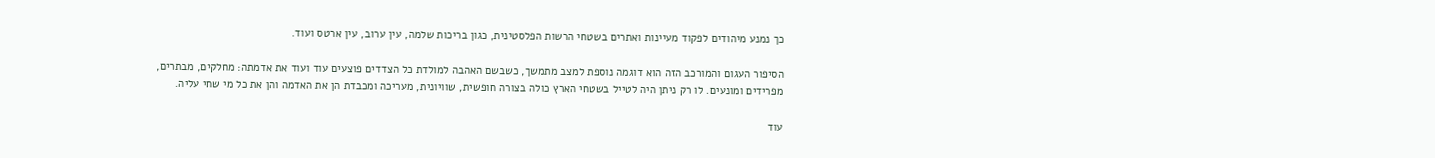כך נמנע מיהודים לפקוד מעיינות ואתרים בשטחי הרשות הפלסטינית, כגון בריכות שלמה, עין ערוב, עין ארטס ועוד.

הסיפור העגום והמורכב הזה הוא דוגמה נוספת למצב מתמשך, כשבשם האהבה למולדת כל הצדדים פוצעים עוד ועוד את אדמתה: מחלקים, מבתרים, מפרידים ומונעים. לו רק ניתן היה לטייל בשטחי הארץ כולה בצורה חופשית, שוויונית, מעריכה ומכבדת הן את האדמה והן את כל מי שחי עליה.

עוד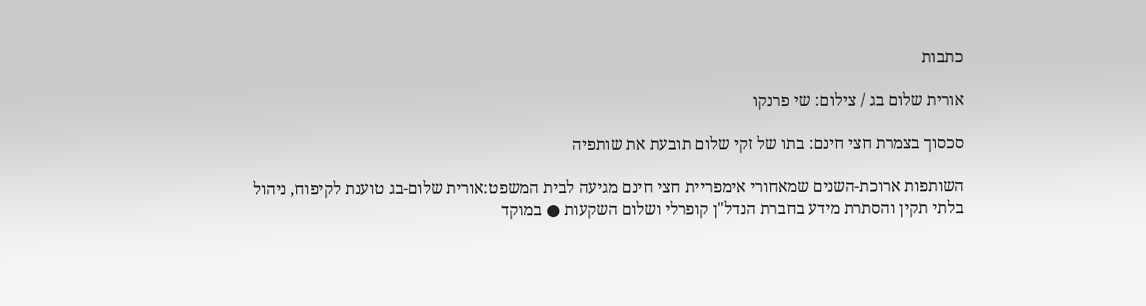כתבות

אורית שלום בג / צילום: שי פרנקו

סכסוך בצמרת חצי חינם: בתו של זקי שלום תובעת את שותפיה

השותפות ארוכת-השנים שמאחורי אימפריית חצי חינם מגיעה לבית המשפט:אורית שלום-בג טוענת לקיפוח, ניהול בלתי תקין והסתרת מידע בחברת הנדל"ן קופרלי ושלום השקעות ● במוקד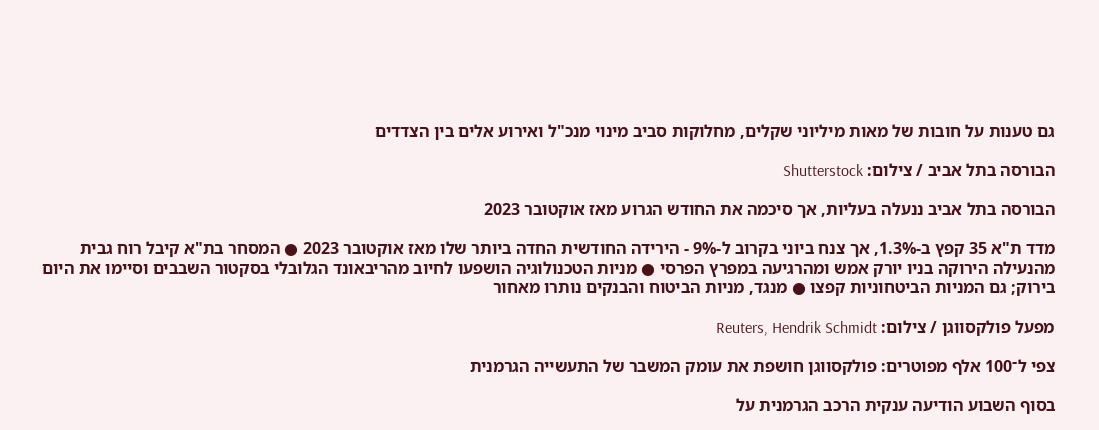גם טענות על חובות של מאות מיליוני שקלים, מחלוקות סביב מינוי מנכ"ל ואירוע אלים בין הצדדים

הבורסה בתל אביב / צילום: Shutterstock

הבורסה בתל אביב ננעלה בעליות, אך סיכמה את החודש הגרוע מאז אוקטובר 2023

מדד ת"א 35 קפץ ב-1.3%, אך צנח ביוני בקרוב ל-9% - הירידה החודשית החדה ביותר שלו מאז אוקטובר 2023 ● המסחר בת"א קיבל רוח גבית מהנעילה הירוקה בניו יורק אמש ומהרגיעה במפרץ הפרסי ● מניות הטכנולוגיה הושפעו לחיוב מהריבאונד הגלובלי בסקטור השבבים וסיימו את היום בירוק; גם המניות הביטחוניות קפצו ● מנגד, מניות הביטוח והבנקים נותרו מאחור

מפעל פולקסווגן / צילום: Reuters, Hendrik Schmidt

צפי ל־100 אלף מפוטרים: פולקסווגן חושפת את עומק המשבר של התעשייה הגרמנית

בסוף השבוע הודיעה ענקית הרכב הגרמנית על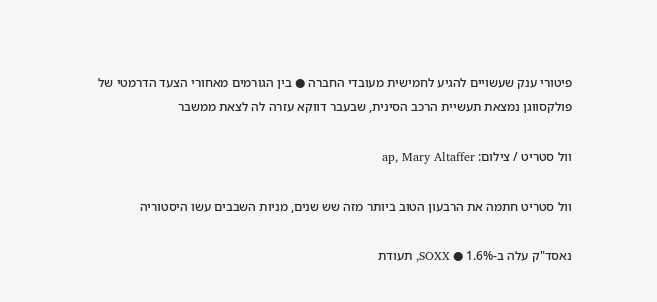פיטורי ענק שעשויים להגיע לחמישית מעובדי החברה ● בין הגורמים מאחורי הצעד הדרמטי של פולקסווגן נמצאת תעשיית הרכב הסינית, שבעבר דווקא עזרה לה לצאת ממשבר

וול סטריט / צילום: ap, Mary Altaffer

וול סטריט חתמה את הרבעון הטוב ביותר מזה שש שנים, מניות השבבים עשו היסטוריה

נאסד"ק עלה ב-1.6% ● SOXX, תעודת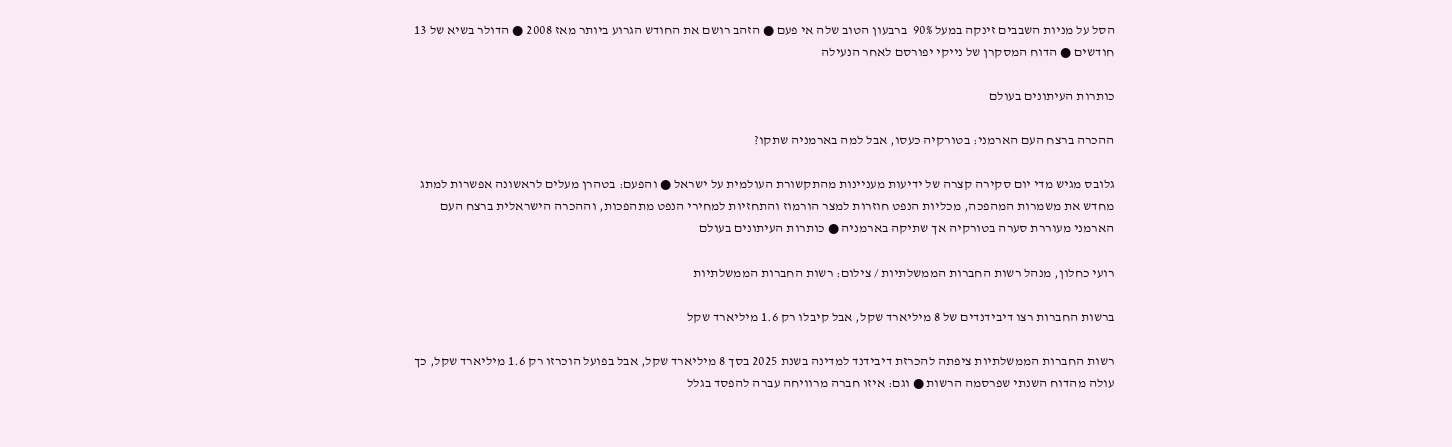הסל על מניות השבבים זינקה במעל 90%  ברבעון הטוב שלה אי פעם ● הזהב רושם את החודש הגרוע ביותר מאז 2008 ● הדולר בשיא של 13 חודשים ● הדוח המסקרן של נייקי יפורסם לאחר הנעילה

כותרות העיתונים בעולם

ההכרה ברצח העם הארמני: בטורקיה כעסו, אבל למה בארמניה שתקו?

גלובס מגיש מדי יום סקירה קצרה של ידיעות מעניינות מהתקשורת העולמית על ישראל ● והפעם: בטהרן מעלים לראשונה אפשרות למתג מחדש את משמרות המהפכה, מכליות הנפט חוזרות למצר הורמוז והתחזיות למחירי הנפט מתהפכות, וההכרה הישראלית ברצח העם הארמני מעוררת סערה בטורקיה אך שתיקה בארמניה ● כותרות העיתונים בעולם

רועי כחלון, מנהל רשות החברות הממשלתיות / צילום: רשות החברות הממשלתיות

ברשות החברות רצו דיבידנדים של 8 מיליארד שקל, אבל קיבלו רק 1.6 מיליארד שקל

רשות החברות הממשלתיות ציפתה להכרזת דיבידנד למדינה בשנת 2025 בסך 8 מיליארד שקל, אבל בפועל הוכרזו רק 1.6 מיליארד שקל, כך עולה מהדוח השנתי שפרסמה הרשות ● וגם: איזו חברה מרוויחה עברה להפסד בגלל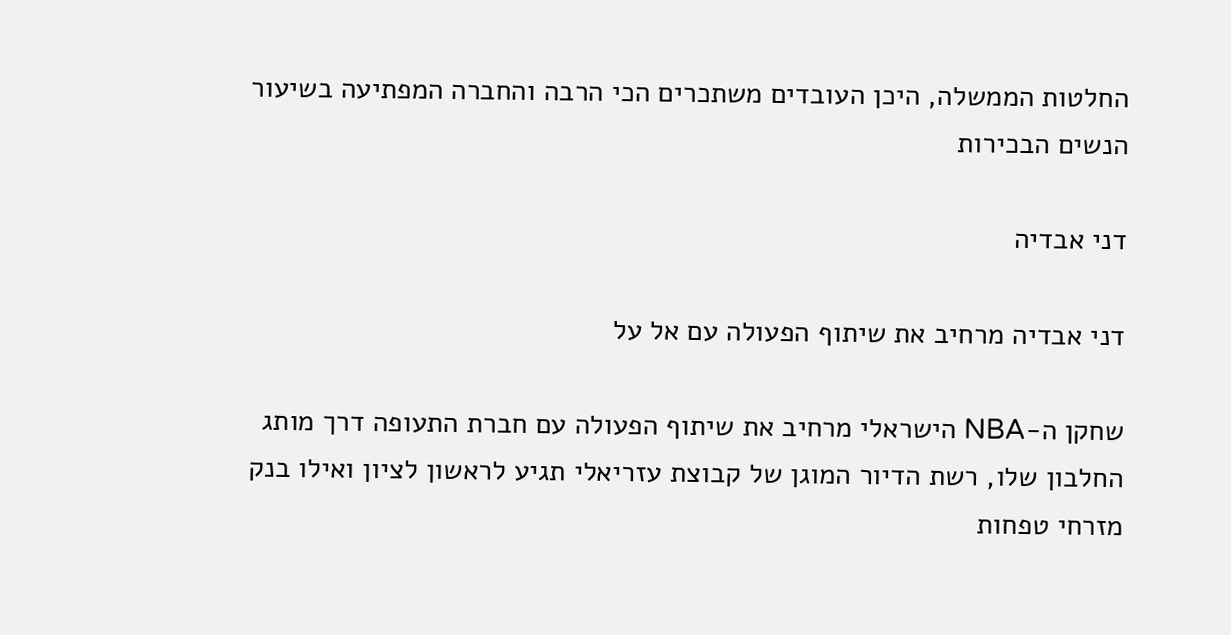החלטות הממשלה, היכן העובדים משתכרים הכי הרבה והחברה המפתיעה בשיעור הנשים הבכירות

דני אבדיה

דני אבדיה מרחיב את שיתוף הפעולה עם אל על

שחקן ה-NBA הישראלי מרחיב את שיתוף הפעולה עם חברת התעופה דרך מותג החלבון שלו, רשת הדיור המוגן של קבוצת עזריאלי תגיע לראשון לציון ואילו בנק מזרחי טפחות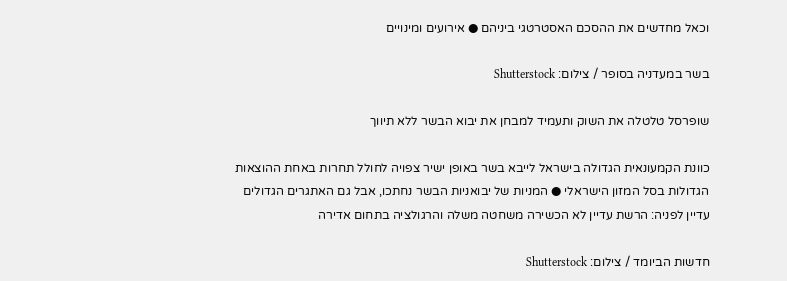וכאל מחדשים את ההסכם האסטרטגי ביניהם ● אירועים ומינויים

בשר במעדניה בסופר / צילום: Shutterstock

שופרסל טלטלה את השוק ותעמיד למבחן את יבוא הבשר ללא תיווך

כוונת הקמעונאית הגדולה בישראל לייבא בשר באופן ישיר צפויה לחולל תחרות באחת ההוצאות הגדולות בסל המזון הישראלי ● המניות של יבואניות הבשר נחתכו, אבל גם האתגרים הגדולים עדיין לפניה: הרשת עדיין לא הכשירה משחטה משלה והרגולציה בתחום אדירה

חדשות הביומד / צילום: Shutterstock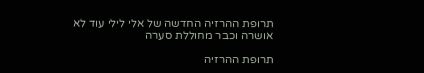תרופת ההרזיה החדשה של אלי לילי עוד לא אושרה וכבר מחוללת סערה

תרופת ההרזיה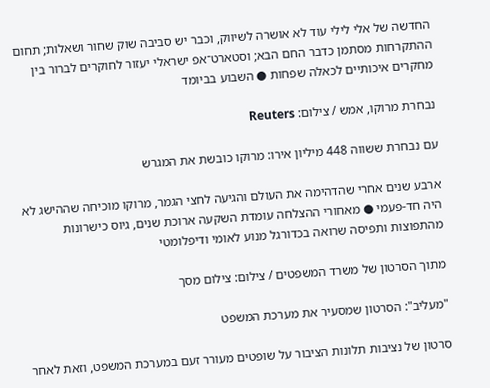החדשה של אלי לילי עוד לא אושרה לשיווק, וכבר יש סביבה שוק שחור ושאלות; תחום ההתקרחות מסתמן כדבר החם הבא; וסטארט־אפ ישראלי יעזור לחוקרים לברור בין מחקרים איכותיים לכאלה שפחות ● השבוע בביומד

נבחרת מרוקו, אמש / צילום: Reuters

עם נבחרת ששווה 448 מיליון אירו: מרוקו כובשת את המגרש

ארבע שנים אחרי שהדהימה את העולם והגיעה לחצי הגמר, מרוקו מוכיחה שההישג לא היה חד-פעמי ● מאחורי ההצלחה עומדת השקעה ארוכת שנים, גיוס כישרונות מהתפוצות ותפיסה שרואה בכדורגל מנוע לאומי ודיפלומטי

מתוך הסרטון של משרד המשפטים / צילום: צילום מסך

"מעליב": הסרטון שמסעיר את מערכת המשפט

סרטון של נציבות תלונות הציבור על שופטים מעורר זעם במערכת המשפט, וזאת לאחר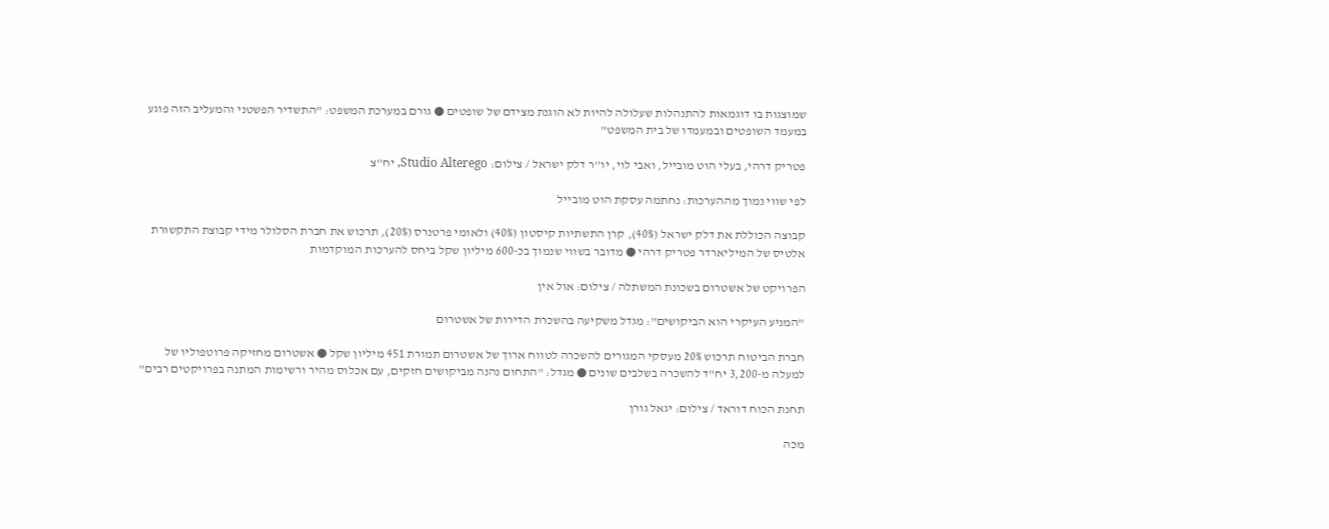שמוצגות בו דוגמאות להתנהלות שעלולה להיות לא הוגנת מצידם של שופטים ● גורם במערכת המשפט: "התשדיר הפשטני והמעליב הזה פוגע במעמד השופטים ובמעמדו של בית המשפט"

פטריק דרהי, בעלי הוט מובייל, ואבי לוי, יו''ר דלק ישראל / צילום: Studio Alterego, יח''צ

לפי שווי נמוך מההערכות: נחתמה עסקת הוט מובייל

קבוצה הכוללת את דלק ישראל (40%), קרן התשתיות קיסטון (40%) ולאומי פרטנרס (20%), תרכוש את חברת הסלולר מידי קבוצת התקשורת אלטיס של המיליארדר פטריק דרהי ● מדובר בשווי שנמוך בכ-600 מיליון שקל ביחס להערכות המוקדמות

הפרויקט של אשטרום בשכונת המשתלה / צילום: אול אין

"המניע העיקרי הוא הביקושים": מגדל משקיעה בהשכרת הדירות של אשטרום

חברת הביטוח תרכוש 20% מעסקי המגורים להשכרה לטווח ארוך של אשטרום תמורת 451 מיליון שקל ● אשטרום מחזיקה פרוטפוליו של למעלה מ-3,200 יח"ד להשכרה בשלבים שונים ● מגדל: "התחום נהנה מביקושים חזקים, עם אכלוס מהיר ורשימות המתנה בפרויקטים רבים"

תחנת הכוח דוראד / צילום: יגאל גורן

מכה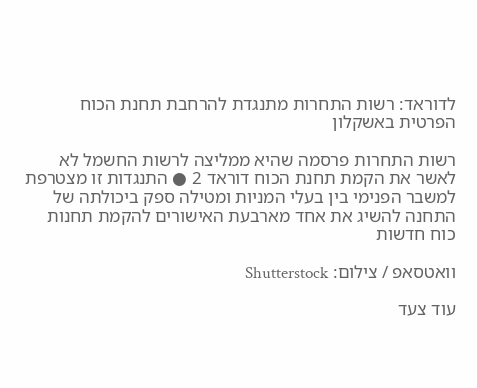לדוראד: רשות התחרות מתנגדת להרחבת תחנת הכוח הפרטית באשקלון

רשות התחרות פרסמה שהיא ממליצה לרשות החשמל לא לאשר את הקמת תחנת הכוח דוראד 2 ● התנגדות זו מצטרפת למשבר הפנימי בין בעלי המניות ומטילה ספק ביכולתה של התחנה להשיג את אחד מארבעת האישורים להקמת תחנות כוח חדשות

וואטסאפ / צילום: Shutterstock

עוד צעד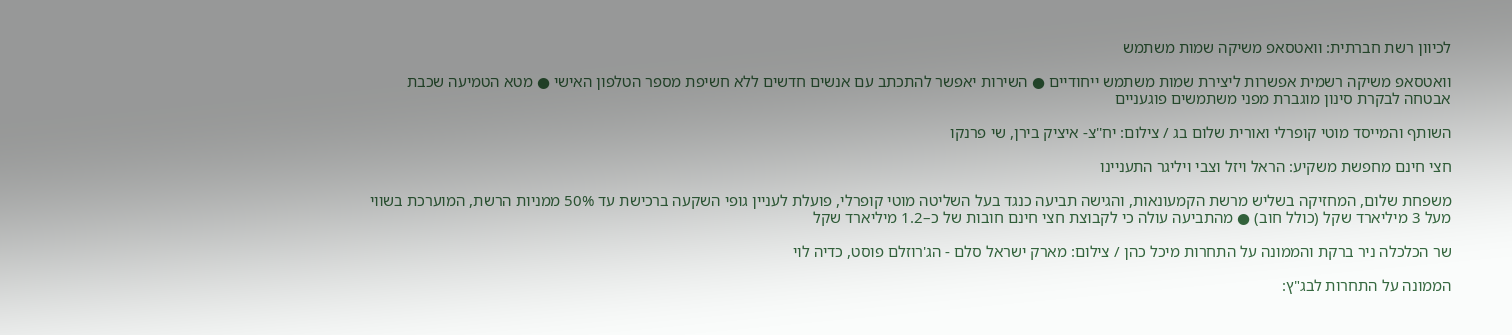לכיוון רשת חברתית: וואטסאפ משיקה שמות משתמש

וואטסאפ משיקה רשמית אפשרות ליצירת שמות משתמש ייחודיים ● השירות יאפשר להתכתב עם אנשים חדשים ללא חשיפת מספר הטלפון האישי ● מטא הטמיעה שכבת אבטחה לבקרת סינון מוגברת מפני משתמשים פוגעניים

השותף והמייסד מוטי קופרלי ואורית שלום בג / צילום: יח''צ- איציק בירן, שי פרנקו

חצי חינם מחפשת משקיע: הראל ויזל וצבי ויליגר התעניינו

משפחת שלום, המחזיקה בשליש מרשת הקמעונאות, והגישה תביעה כנגד בעל השליטה מוטי קופרלי, פועלת לעניין גופי השקעה ברכישת עד 50% ממניות הרשת, המוערכת בשווי מעל 3 מיליארד שקל (כולל חוב) ● מהתביעה עולה כי לקבוצת חצי חינם חובות של כ–1.2 מיליארד שקל

שר הכלכלה ניר ברקת והממונה על התחרות מיכל כהן / צילום: מארק ישראל סלם - הג'רוזלם פוסט, כדיה לוי

הממונה על התחרות לבג"ץ: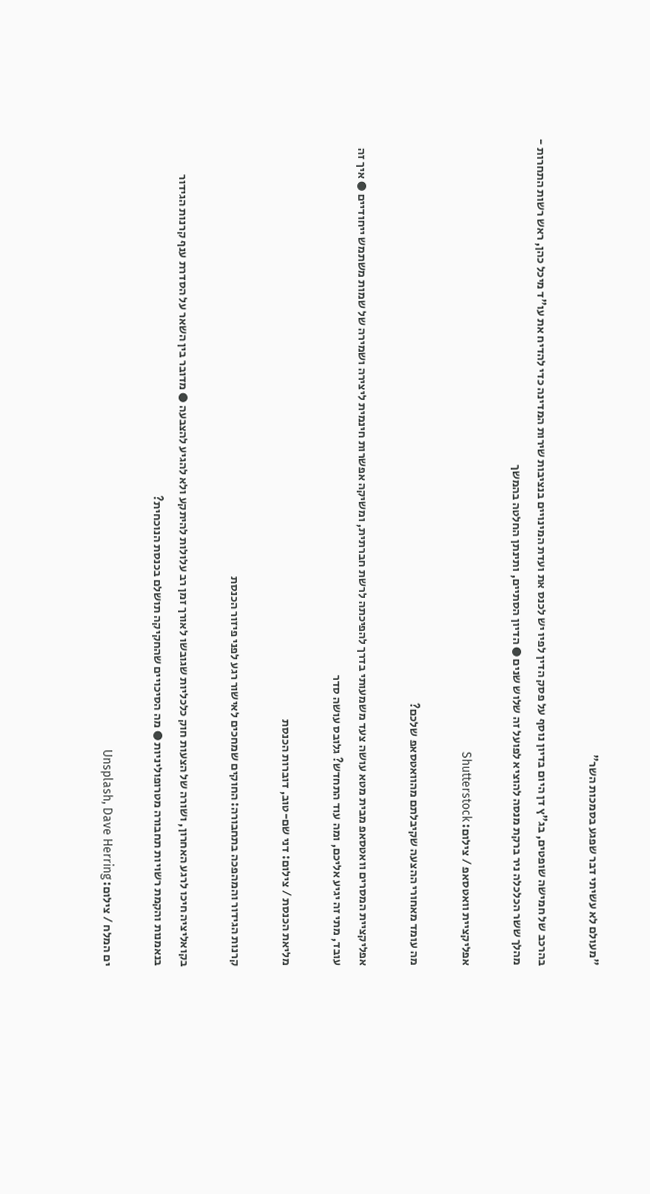"מעולם לא עשיתי דבר שפגע בסמכות השר"

בהרכב של חמישה שופטים, בג"ץ דן היום בדיון נוסף על פסק הדין לפיו יש לכנס את ועדת המינויים בנציבות שירות המדינה כדי להדיח את עו"ד מיכל כהן, ראש רשות התחרות - מהלך ששר הכלכלה ניר ברקת מנסה להוציא לפועל זה שלוש שנים ● הדיון הסתיים, ותינתן החלטה בהמשך

אפליקציית וואטסאפ / צילום: Shutterstock

מה עומד מאחורי ההצעה שקיבלתם מהוואטסאפ שלכם?

אפליקציית המסרים וואטסאפ מבית מטא עושה צעד משמעותי בדרך להפיכתה לרשת חברתית, ומשיקה אפשרות חינמית ליצירה ושמירה של שמות משתמש ייחודיים ● איך זה עובד, מתי זה יגיע אליכם, ומה עוד התחדש? גלובס עושה סדר

מליאת הכנסת / צילום: דני שם-טוב, דוברות הכנסת

קרנות הגידור והמהפכה בתחבורה: החוקים שמחכים לאישור רגע לפני פיזור הכנסת

בקואליציה חיכו לרגע האחרון, ושורה של הצעות חוק כלכליות שגובשו לאורך זמן רב עלולות להיתקע ולא להגיע להצבעה ● מדובר בין השאר על הסדרת ענף קרנות הגידור בנאמנות והקמת רשויות תחבורה מטרופוליניות ● מה הסיכויים שהחקיקה תושלם בכנסת הנוכחית?

ים המלח / צילום: Unsplash, Dave Herring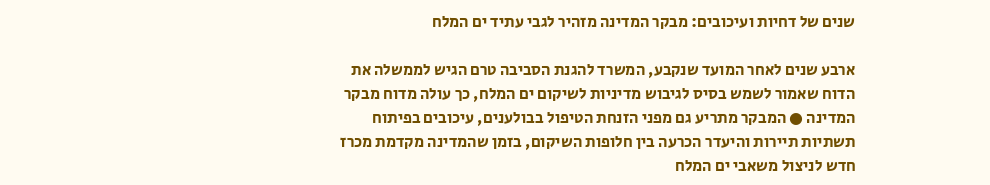שנים של דחיות ועיכובים: מבקר המדינה מזהיר לגבי עתיד ים המלח

ארבע שנים לאחר המועד שנקבע, המשרד להגנת הסביבה טרם הגיש לממשלה את הדוח שאמור לשמש בסיס לגיבוש מדיניות לשיקום ים המלח, כך עולה מדוח מבקר המדינה ● המבקר מתריע גם מפני הזנחת הטיפול בבולענים, עיכובים בפיתוח תשתיות תיירות והיעדר הכרעה בין חלופות השיקום, בזמן שהמדינה מקדמת מכרז חדש לניצול משאבי ים המלח